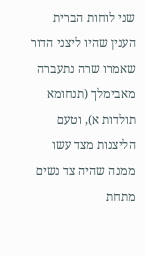שני לוחות הברית
הענין שהיו ליצני הדור שאמרו שרה נתעברה מאבימלך (תנחומא תולדות א), וטעם הליצנות מצד עשו ממנה שהיה צד נשים מתחת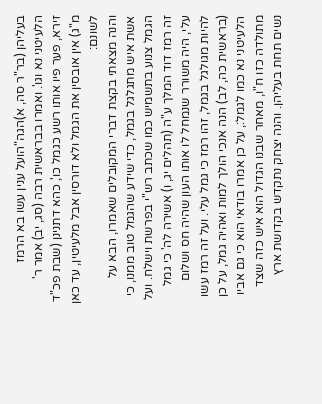בעליהן (בר"ר סה, א)הגה"הועל ענין עשו בא הרמז הלעיטני נא וגו'. ואמרו בבראשית רבה (סג, יב) אמר ר' זירא, פער פיו אותו רשע כגמל כו', כהא דתנינן (שבת פכ"ד מ"ג) אין אובסין את הגמל ולא דורסין אבל מלעיטין, עד כאן לשונם:
והנה מצאתי בקצת דברי המקובלים שאמרו, הבא על אשת איש מתגלגל בגמל, כדי שידע שהגמל טוב ממנו, כי הגמל צנוע בתשמיש כמו שכתב רש"י בפרשת וישלח. ועל זה רמז דוד המלך ע"ה (תהלים יג, ו) אשירה לה' כי גמל עלי, היה משורר שנמחל לו אותו העון שהיה חס ושלום להיות מגולגל בגמל, זהו רמז כי גמל עלי. ועל זה רמז עשו (בראשית כה, לב) הנה אנכי הולך למות ואהיה גמל, על כן הלעיטני נא כמו לגמל:, על כן אמרו בודאי הוא כי גם אביו מתולדה כזו ח"ו, מאחר שבנו הגדול הוא איש כזה שצד נשים תחת בעליהן. והנה יצחק נתקדש בקדושת ארץ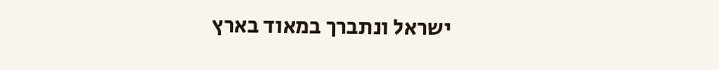ישראל ונתברך במאוד בארץ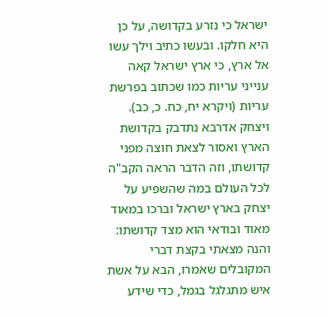ישראל כי נזרע בקדושה, על כן היא חלקו. ובעשו כתיב וילך עשו אל ארץ, כי ארץ ישראל קאה ענייני עריות כמו שכתוב בפרשת עריות (ויקרא יח, כח. כ, כב). ויצחק אדרבא נתדבק בקדושת הארץ ואסור לצאת חוצה מפני קדושתו, וזה הדבר הראה הקב"ה לכל העולם במה שהשפיע על יצחק בארץ ישראל וברכו במאוד מאוד ובודאי הוא מצד קדושתו:
והנה מצאתי בקצת דברי המקובלים שאמרו, הבא על אשת איש מתגלגל בגמל, כדי שידע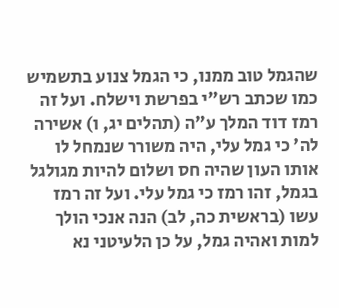שהגמל טוב ממנו, כי הגמל צנוע בתשמיש כמו שכתב רש"י בפרשת וישלח. ועל זה רמז דוד המלך ע"ה (תהלים יג, ו) אשירה לה' כי גמל עלי, היה משורר שנמחל לו אותו העון שהיה חס ושלום להיות מגולגל בגמל, זהו רמז כי גמל עלי. ועל זה רמז עשו (בראשית כה, לב) הנה אנכי הולך למות ואהיה גמל, על כן הלעיטני נא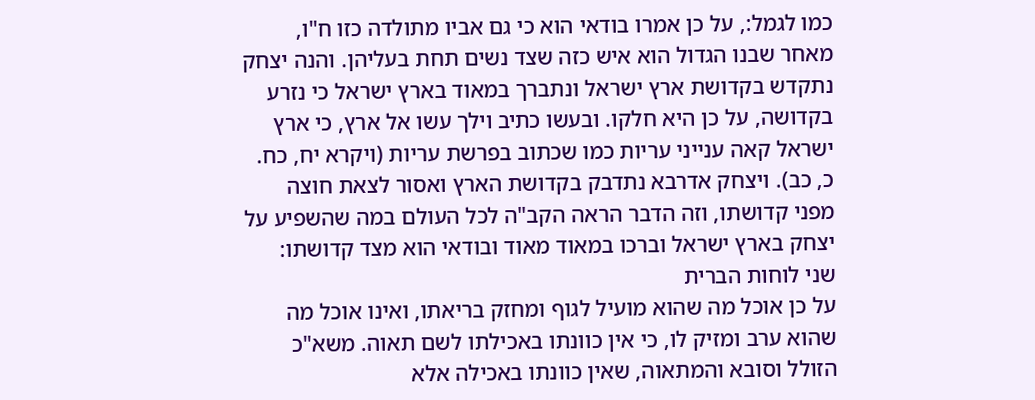כמו לגמל:, על כן אמרו בודאי הוא כי גם אביו מתולדה כזו ח"ו, מאחר שבנו הגדול הוא איש כזה שצד נשים תחת בעליהן. והנה יצחק נתקדש בקדושת ארץ ישראל ונתברך במאוד בארץ ישראל כי נזרע בקדושה, על כן היא חלקו. ובעשו כתיב וילך עשו אל ארץ, כי ארץ ישראל קאה ענייני עריות כמו שכתוב בפרשת עריות (ויקרא יח, כח. כ, כב). ויצחק אדרבא נתדבק בקדושת הארץ ואסור לצאת חוצה מפני קדושתו, וזה הדבר הראה הקב"ה לכל העולם במה שהשפיע על יצחק בארץ ישראל וברכו במאוד מאוד ובודאי הוא מצד קדושתו:
שני לוחות הברית
על כן אוכל מה שהוא מועיל לגוף ומחזק בריאתו, ואינו אוכל מה שהוא ערב ומזיק לו, כי אין כוונתו באכילתו לשם תאוה. משא"כ הזולל וסובא והמתאוה, שאין כוונתו באכילה אלא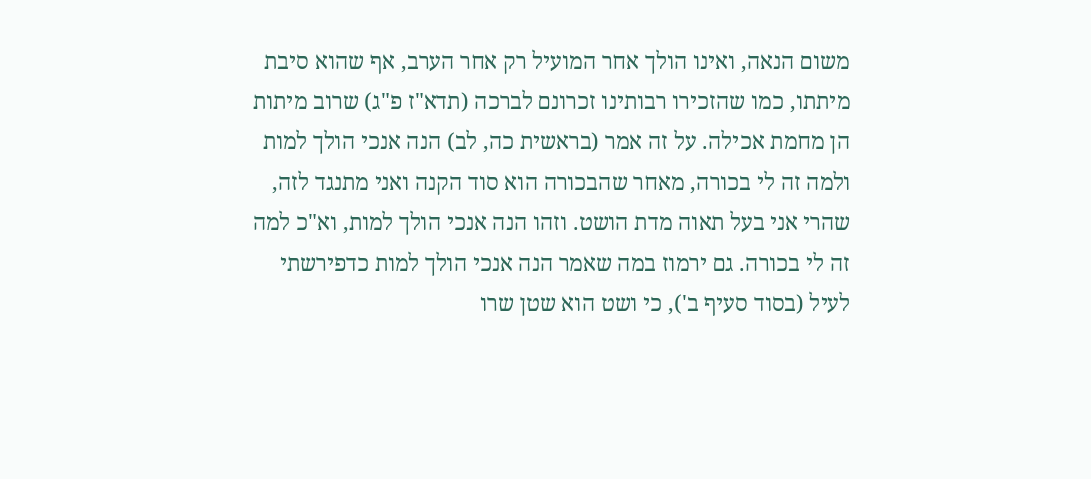משום הנאה, ואינו הולך אחר המועיל רק אחר הערב, אף שהוא סיבת מיתתו, כמו שהזכירו רבותינו זכרונם לברכה (תדא"ז פ"ג) שרוב מיתות הן מחמת אכילה. על זה אמר (בראשית כה, לב) הנה אנכי הולך למות ולמה זה לי בכורה, מאחר שהבכורה הוא סוד הקנה ואני מתנגד לזה, שהרי אני בעל תאוה מדת הושט. וזהו הנה אנכי הולך למות, וא"כ למה זה לי בכורה. גם ירמוז במה שאמר הנה אנכי הולך למות כדפירשתי לעיל (בסוד סעיף ב'), כי ושט הוא שטן שרו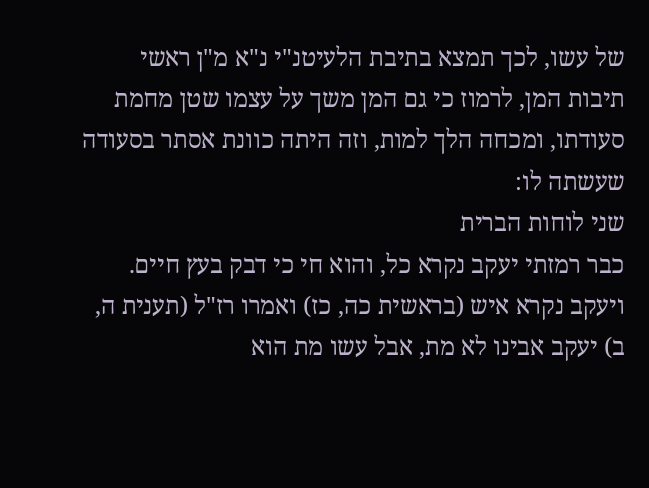של עשו, לכך תמצא בתיבת הלעיטנ"י נ"א מ"ן ראשי תיבות המן, לרמוז כי גם המן משך על עצמו שטן מחמת סעודתו, ומכחה הלך למות, וזה היתה כוונת אסתר בסעודה שעשתה לו:
שני לוחות הברית
כבר רמזתי יעקב נקרא כל, והוא חי כי דבק בעץ חיים. ויעקב נקרא איש (בראשית כה, כז) ואמרו רז"ל (תענית ה, ב) יעקב אבינו לא מת, אבל עשו מת הוא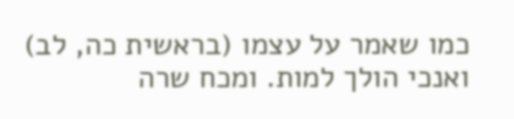כמו שאמר על עצמו (בראשית כה, לב) ואנכי הולך למות. ומכח שרה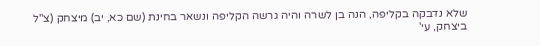שלא נדבקה בקליפה, הנה בן לשרה והיה גרשה הקליפה ונשאר בחינת (שם כא, יב) מיצחק (צ"ל ביצחק, עי'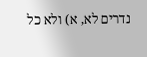נדרים לא, א) ולא כל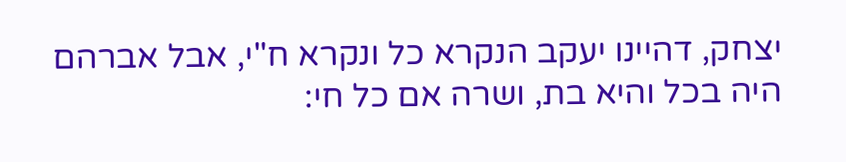יצחק, דהיינו יעקב הנקרא כל ונקרא ח"י, אבל אברהם היה בכל והיא בת, ושרה אם כל חי: